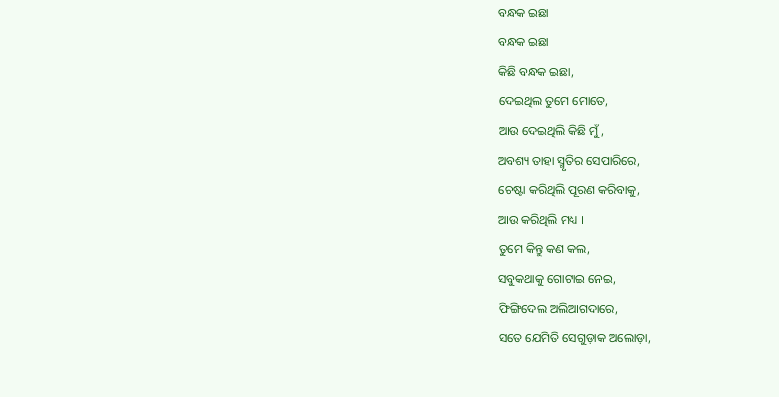ବନ୍ଧକ ଇଛା
ବନ୍ଧକ ଇଛା
କିଛି ବନ୍ଧକ ଇଛା,
ଦେଇଥିଲ ତୁମେ ମୋତେ,
ଆଉ ଦେଇଥିଲି କିଛି ମୁଁ,
ଅବଶ୍ୟ ତାହା ସ୍ମୃତିର ସେପାରିରେ,
ଚେଷ୍ଟା କରିଥିଲି ପୂରଣ କରିବାକୁ,
ଆଉ କରିଥିଲି ମଧ୍ୟ ।
ତୁମେ କିନ୍ତୁ କଣ କଲ,
ସବୁକଥାକୁ ଗୋଟାଇ ନେଇ,
ଫିଙ୍ଗିଦେଲ ଅଲିଆଗଦାରେ,
ସତେ ଯେମିତି ସେଗୁଡ଼ାକ ଅଲୋଡ଼ା,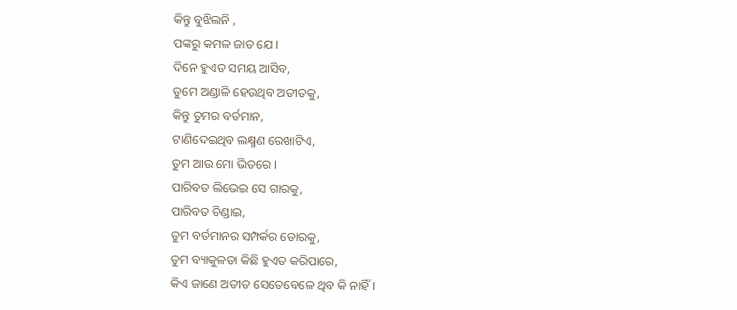କିନ୍ତୁ ବୁଝିଲନି ,
ପଙ୍କରୁ କମଳ ଜାତ ଯେ ।
ଦିନେ ହୁଏତ ସମୟ ଆସିବ,
ତୁମେ ଅଣ୍ଡାଳି ହେଉଥିବ ଅତୀତକୁ,
କିନ୍ତୁ ତୁମର ବର୍ତମାନ,
ଟାଣିଦେଇଥିବ ଲକ୍ଷ୍ମଣ ରେଖାଟିଏ,
ତୁମ ଆଉ ମୋ ଭିତରେ ।
ପାରିବତ ଲିଭେଇ ସେ ଗାରକୁ,
ପାରିବତ ଚିଣ୍ଡାଇ,
ତୁମ ବର୍ତମାନର ସମ୍ପର୍କର ଡୋରକୁ,
ତୁମ ବ୍ୟାକୁଳତା କିଛି ହୁଏତ କରିପାରେ,
କିଏ ଜାଣେ ଅତୀତ ସେତେବେଳେ ଥିବ କି ନାହିଁ।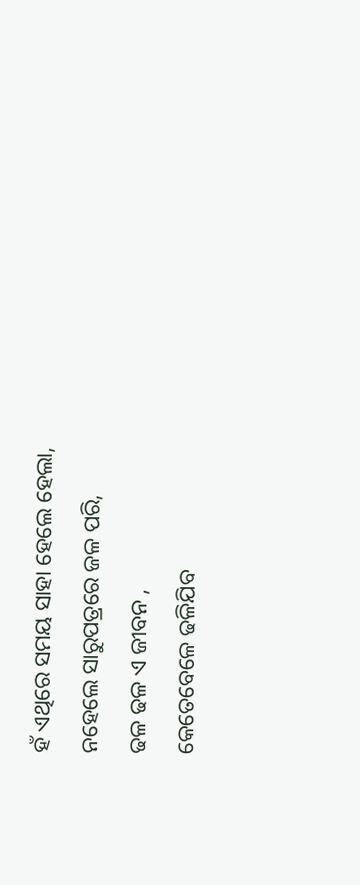ହଁ ଏଥିରେ ସମୟ ସାହା ହେଲେ ହେଲା,
ନହେଲେ ସାରୁପତ୍ରରେ ଜଳ ପରି,
ଢଳ ଢଳ ଏ ଜୀବନ ,
କେତେବେଳେ ଢଳିଯିବ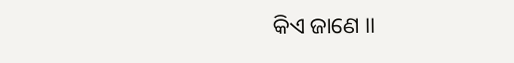କିଏ ଜାଣେ ।।